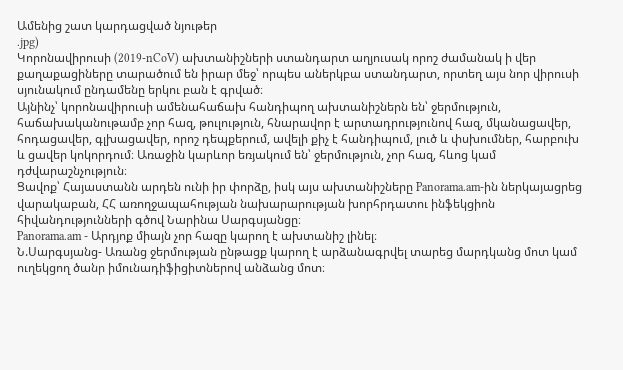Ամենից շատ կարդացված նյութեր
.jpg)
Կորոնավիրուսի (2019-nCoV) ախտանիշների ստանդարտ աղյուսակ որոշ ժամանակ ի վեր քաղաքացիները տարածում են իրար մեջ՝ որպես աներկբա ստանդարտ, որտեղ այս նոր վիրուսի սյունակում ընդամենը երկու բան է գրված։
Այնինչ՝ կորոնավիրուսի ամենահաճախ հանդիպող ախտանիշներն են՝ ջերմություն, հաճախականութամբ չոր հազ, թուլություն, հնարավոր է արտադրությունով հազ, մկանացավեր, հոդացավեր, գլխացավեր, որոշ դեպքերում, ավելի քիչ է հանդիպում, լուծ և փսխումներ, հարբուխ և ցավեր կոկորդում։ Առաջին կարևոր եռյակում են՝ ջերմություն, չոր հազ, հևոց կամ դժվարաշնչություն։
Ցավոք՝ Հայաստանն արդեն ունի իր փորձը, իսկ այս ախտանիշները Panorama.am-ին ներկայացրեց վարակաբան, ՀՀ առողջապահության նախարարության խորհրդատու ինֆեկցիոն հիվանդությունների գծով Նարինա Սարգսյանցը։
Panorama.am - Արդյոք միայն չոր հազը կարող է ախտանիշ լինել։
Ն.Սարգսյանց- Առանց ջերմության ընթացք կարող է արձանագրվել տարեց մարդկանց մոտ կամ ուղեկցող ծանր իմունադիֆիցիտներով անձանց մոտ։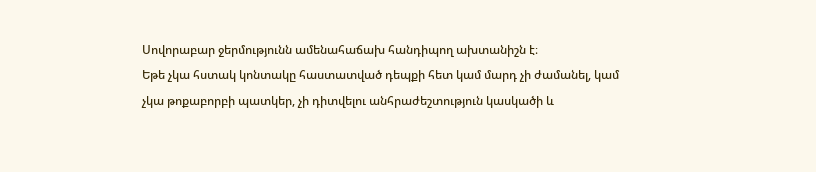Սովորաբար ջերմությունն ամենահաճախ հանդիպող ախտանիշն է։
Եթե չկա հստակ կոնտակը հաստատված դեպքի հետ կամ մարդ չի ժամանել, կամ չկա թոքաբորբի պատկեր, չի դիտվելու անհրաժեշտություն կասկածի և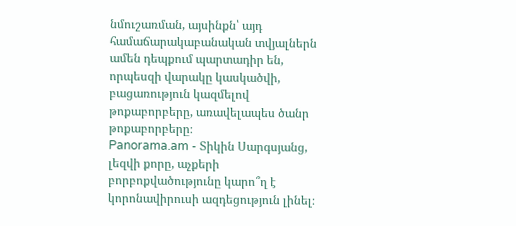նմուշառման, այսինքն՝ այդ համաճարակաբանական տվյալներն ամեն դեպքում պարտադիր են, որպեսզի վարակը կասկածվի, բացառություն կազմելով թոքաբորբերը, առավելապես ծանր թոքաբորբերը։
Panorama.am - Տիկին Սարգսյանց, լեզվի քորը, աչքերի բորբոքվածությունը կարո՞ղ է կորոնավիրուսի ազդեցություն լինել։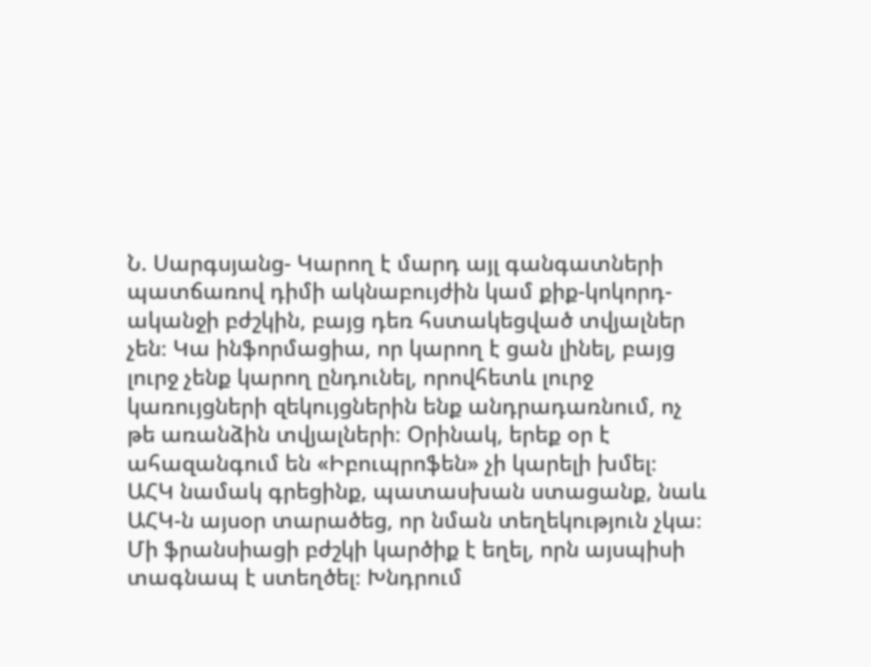Ն. Սարգսյանց- Կարող է մարդ այլ գանգատների պատճառով դիմի ակնաբույժին կամ քիք-կոկորդ-ականջի բժշկին, բայց դեռ հստակեցված տվյալներ չեն։ Կա ինֆորմացիա, որ կարող է ցան լինել, բայց լուրջ չենք կարող ընդունել, որովհետև լուրջ կառույցների զեկույցներին ենք անդրադառնում, ոչ թե առանձին տվյալների։ Օրինակ, երեք օր է ահազանգում են «Իբուպրոֆեն» չի կարելի խմել։ ԱՀԿ նամակ գրեցինք, պատասխան ստացանք, նաև ԱՀԿ-ն այսօր տարածեց, որ նման տեղեկություն չկա։ Մի ֆրանսիացի բժշկի կարծիք է եղել, որն այսպիսի տագնապ է ստեղծել։ Խնդրում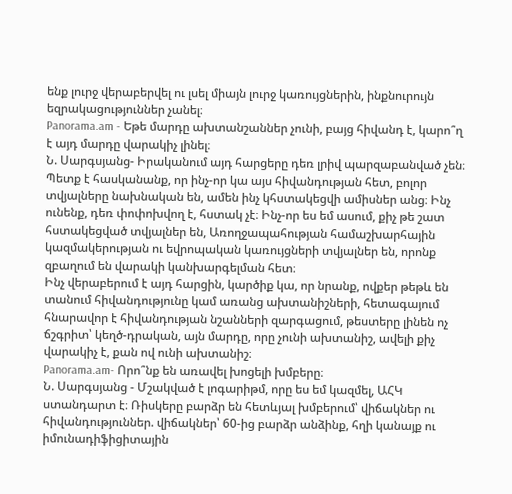ենք լուրջ վերաբերվել ու լսել միայն լուրջ կառույցներին, ինքնուրույն եզրակացություններ չանել։
Panorama.am - Եթե մարդը ախտանշաններ չունի, բայց հիվանդ է, կարո՞ղ է այդ մարդը վարակիչ լինել։
Ն. Սարգսյանց- Իրականում այդ հարցերը դեռ լրիվ պարզաբանված չեն։ Պետք է հասկանանք, որ ինչ-որ կա այս հիվանդության հետ, բոլոր տվյալները նախնական են, ամեն ինչ կհստակեցվի ամիսներ անց։ Ինչ ունենք, դեռ փոփոխվող է, հստակ չէ։ Ինչ-որ ես եմ ասում, քիչ թե շատ հստակեցված տվյալներ են, Առողջապահության համաշխարհային կազմակերության ու եվրոպական կառույցների տվյալներ են, որոնք զբաղում են վարակի կանխարգելման հետ։
Ինչ վերաբերում է այդ հարցին, կարծիք կա, որ նրանք, ովքեր թեթև են տանում հիվանդությունը կամ առանց ախտանիշների, հետագայում հնարավոր է հիվանդության նշանների զարգացում, թեստերը լինեն ոչ ճշգրիտ՝ կեղծ-դրական, այն մարդը, որը չունի ախտանիշ, ավելի քիչ վարակիչ է, քան ով ունի ախտանիշ։
Panorama.am- Որո՞նք են առավել խոցելի խմբերը։
Ն. Սարգսյանց - Մշակված է լոգարիթմ, որը ես եմ կազմել, ԱՀԿ ստանդարտ է։ Ռիսկերը բարձր են հետևյալ խմբերում՝ վիճակներ ու հիվանդություններ. վիճակներ՝ 60-ից բարձր անձինք, հղի կանայք ու իմունադիֆիցիտային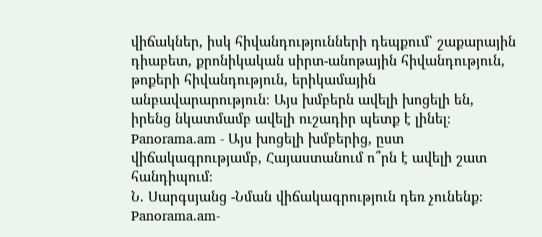վիճակներ, իսկ հիվանդությունների դեպքում՝ շաքարային դիաբետ, քրոնիկական սիրտ-անոթային հիվանդություն, թոքերի հիվանդություն, երիկամային անբավարարություն։ Այս խմբերն ավելի խոցելի են, իրենց նկատմամբ ավելի ուշադիր պետք է լինել։
Panorama.am - Այս խոցելի խմբերից, ըստ վիճակագրությամբ, Հայաստանում ո՞րն է ավելի շատ հանդիպում։
Ն. Սարգսյանց -Նման վիճակագրություն դեռ չունենք։
Panorama.am-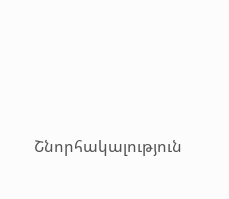Շնորհակալություն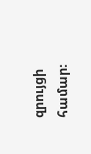զրույցի համար։